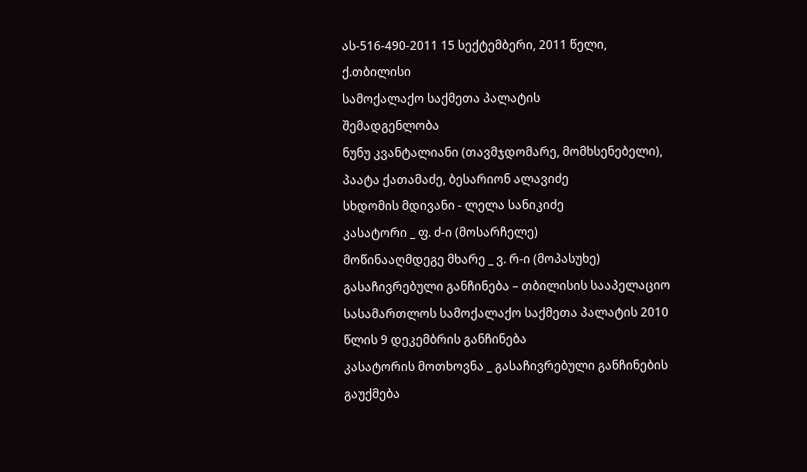ას-516-490-2011 15 სექტემბერი, 2011 წელი,
ქ.თბილისი
სამოქალაქო საქმეთა პალატის
შემადგენლობა
ნუნუ კვანტალიანი (თავმჯდომარე, მომხსენებელი),
პაატა ქათამაძე, ბესარიონ ალავიძე
სხდომის მდივანი - ლელა სანიკიძე
კასატორი _ ფ. ძ-ი (მოსარჩელე)
მოწინააღმდეგე მხარე _ ვ. რ-ი (მოპასუხე)
გასაჩივრებული განჩინება – თბილისის სააპელაციო სასამართლოს სამოქალაქო საქმეთა პალატის 2010 წლის 9 დეკემბრის განჩინება
კასატორის მოთხოვნა _ გასაჩივრებული განჩინების გაუქმება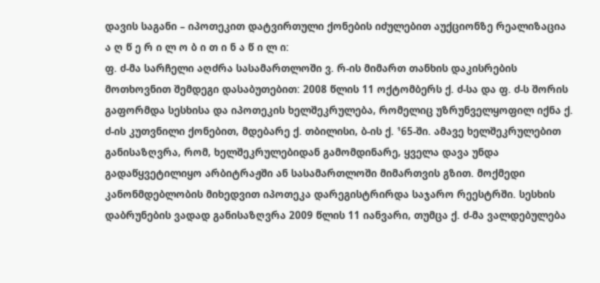დავის საგანი – იპოთეკით დატვირთული ქონების იძულებით აუქციონზე რეალიზაცია
ა ღ წ ე რ ი ლ ო ბ ი თ ი ნ ა წ ი ლ ი:
ფ. ძ-მა სარჩელი აღძრა სასამართლოში ვ. რ-ის მიმართ თანხის დაკისრების მოთხოვნით შემდეგი დასაბუთებით: 2008 წლის 11 ოქტომბერს ქ. ძ-სა და ფ. ძ-ს შორის გაფორმდა სესხისა და იპოთეკის ხელშეკრულება, რომელიც უზრუნველყოფილ იქნა ქ. ძ-ის კუთვნილი ქონებით, მდებარე ქ. თბილისი, ბ-ის ქ. ¹65-ში. ამავე ხელშეკრულებით განისაზღვრა, რომ, ხელშეკრულებიდან გამომდინარე, ყველა დავა უნდა გადაწყვეტილიყო არბიტრაჟში ან სასამართლოში მიმართვის გზით. მოქმედი კანონმდებლობის მიხედვით იპოთეკა დარეგისტრირდა საჯარო რეესტრში. სესხის დაბრუნების ვადად განისაზღვრა 2009 წლის 11 იანვარი, თუმცა ქ. ძ-მა ვალდებულება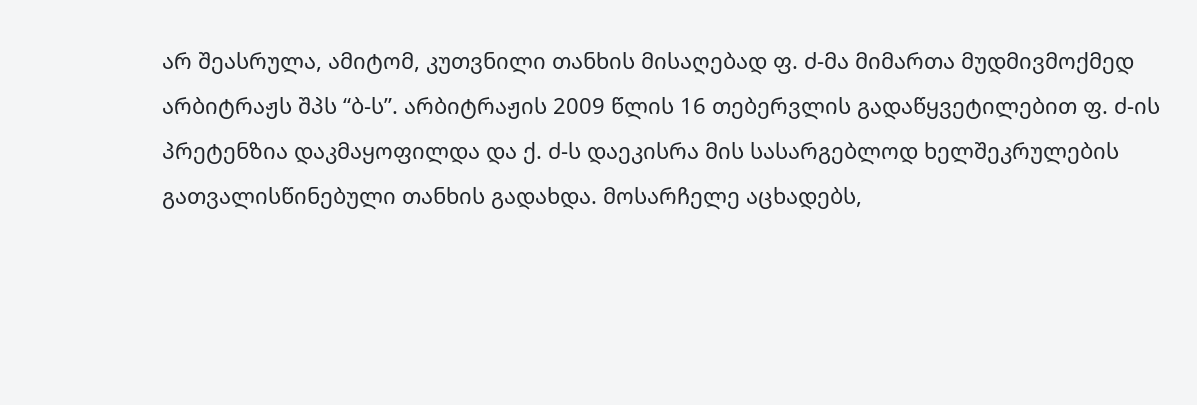არ შეასრულა, ამიტომ, კუთვნილი თანხის მისაღებად ფ. ძ-მა მიმართა მუდმივმოქმედ არბიტრაჟს შპს “ბ-ს”. არბიტრაჟის 2009 წლის 16 თებერვლის გადაწყვეტილებით ფ. ძ-ის პრეტენზია დაკმაყოფილდა და ქ. ძ-ს დაეკისრა მის სასარგებლოდ ხელშეკრულების გათვალისწინებული თანხის გადახდა. მოსარჩელე აცხადებს,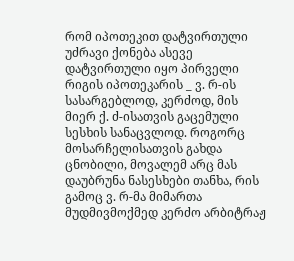რომ იპოთეკით დატვირთული უძრავი ქონება ასევე დატვირთული იყო პირველი რიგის იპოთეკარის _ ვ. რ-ის სასარგებლოდ, კერძოდ, მის მიერ ქ. ძ-ისათვის გაცემული სესხის სანაცვლოდ. როგორც მოსარჩელისათვის გახდა ცნობილი, მოვალემ არც მას დაუბრუნა ნასესხები თანხა, რის გამოც ვ. რ-მა მიმართა მუდმივმოქმედ კერძო არბიტრაჟ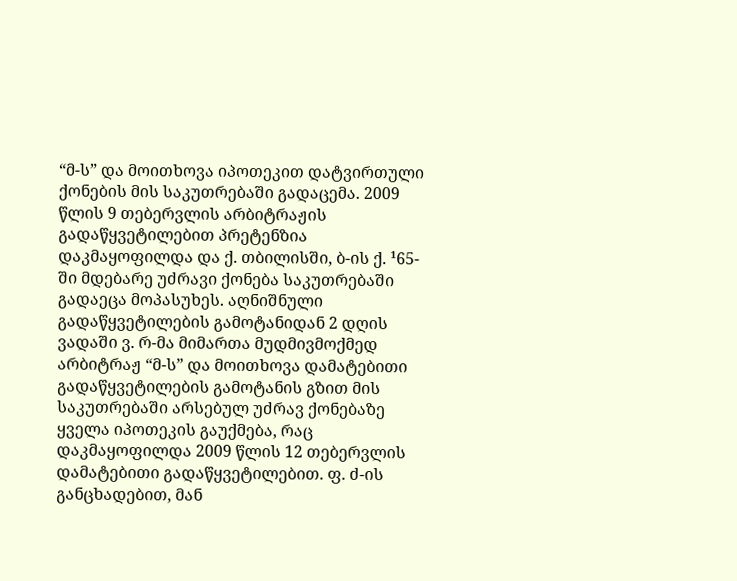“მ-ს” და მოითხოვა იპოთეკით დატვირთული ქონების მის საკუთრებაში გადაცემა. 2009 წლის 9 თებერვლის არბიტრაჟის გადაწყვეტილებით პრეტენზია დაკმაყოფილდა და ქ. თბილისში, ბ-ის ქ. ¹65-ში მდებარე უძრავი ქონება საკუთრებაში გადაეცა მოპასუხეს. აღნიშნული გადაწყვეტილების გამოტანიდან 2 დღის ვადაში ვ. რ-მა მიმართა მუდმივმოქმედ არბიტრაჟ “მ-ს” და მოითხოვა დამატებითი გადაწყვეტილების გამოტანის გზით მის საკუთრებაში არსებულ უძრავ ქონებაზე ყველა იპოთეკის გაუქმება, რაც დაკმაყოფილდა 2009 წლის 12 თებერვლის დამატებითი გადაწყვეტილებით. ფ. ძ-ის განცხადებით, მან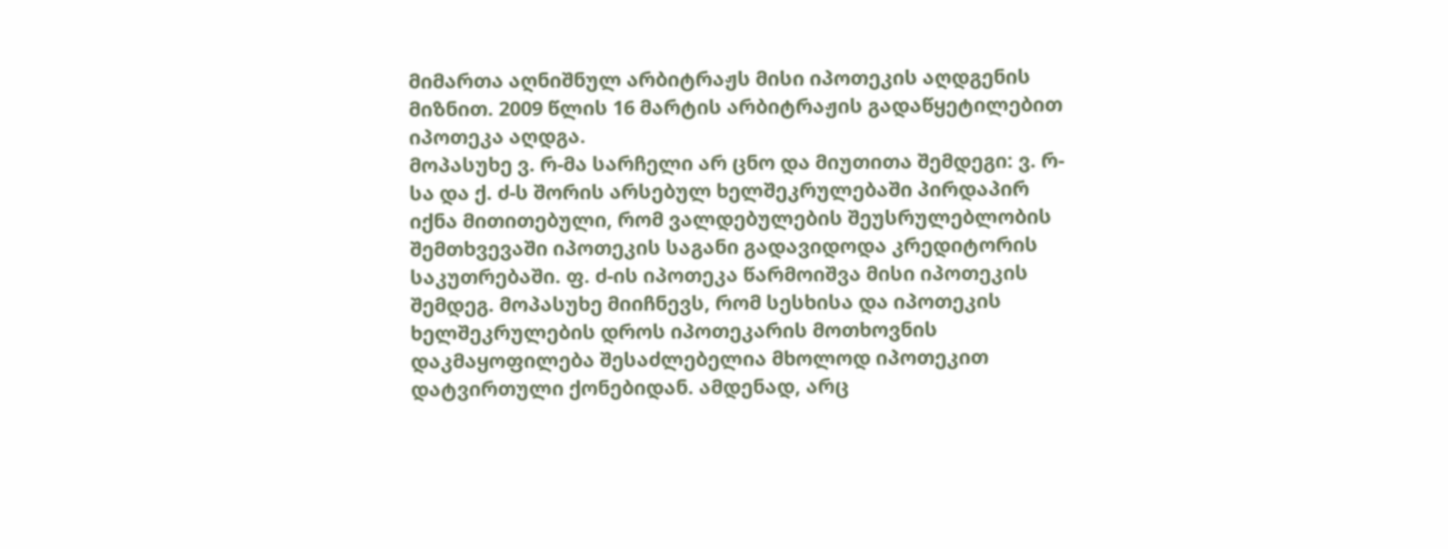მიმართა აღნიშნულ არბიტრაჟს მისი იპოთეკის აღდგენის მიზნით. 2009 წლის 16 მარტის არბიტრაჟის გადაწყეტილებით იპოთეკა აღდგა.
მოპასუხე ვ. რ-მა სარჩელი არ ცნო და მიუთითა შემდეგი: ვ. რ-სა და ქ. ძ-ს შორის არსებულ ხელშეკრულებაში პირდაპირ იქნა მითითებული, რომ ვალდებულების შეუსრულებლობის შემთხვევაში იპოთეკის საგანი გადავიდოდა კრედიტორის საკუთრებაში. ფ. ძ-ის იპოთეკა წარმოიშვა მისი იპოთეკის შემდეგ. მოპასუხე მიიჩნევს, რომ სესხისა და იპოთეკის ხელშეკრულების დროს იპოთეკარის მოთხოვნის დაკმაყოფილება შესაძლებელია მხოლოდ იპოთეკით დატვირთული ქონებიდან. ამდენად, არც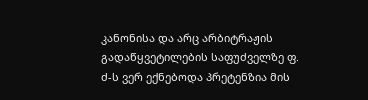კანონისა და არც არბიტრაჟის გადაწყვეტილების საფუძველზე ფ. ძ-ს ვერ ექნებოდა პრეტენზია მის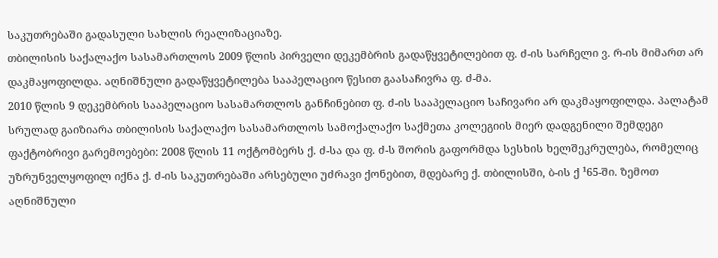საკუთრებაში გადასული სახლის რეალიზაციაზე.
თბილისის საქალაქო სასამართლოს 2009 წლის პირველი დეკემბრის გადაწყვეტილებით ფ. ძ-ის სარჩელი ვ. რ-ის მიმართ არ დაკმაყოფილდა. აღნიშნული გადაწყვეტილება სააპელაციო წესით გაასაჩივრა ფ. ძ-მა.
2010 წლის 9 დეკემბრის სააპელაციო სასამართლოს განჩინებით ფ. ძ-ის სააპელაციო საჩივარი არ დაკმაყოფილდა. პალატამ სრულად გაიზიარა თბილისის საქალაქო სასამართლოს სამოქალაქო საქმეთა კოლეგიის მიერ დადგენილი შემდეგი ფაქტობრივი გარემოებები: 2008 წლის 11 ოქტომბერს ქ. ძ-სა და ფ. ძ-ს შორის გაფორმდა სესხის ხელშეკრულება, რომელიც უზრუნველყოფილ იქნა ქ. ძ-ის საკუთრებაში არსებული უძრავი ქონებით, მდებარე ქ. თბილისში, ბ-ის ქ ¹65-ში. ზემოთ აღნიშნული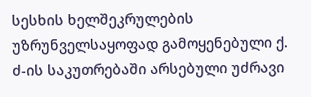სესხის ხელშეკრულების უზრუნველსაყოფად გამოყენებული ქ. ძ-ის საკუთრებაში არსებული უძრავი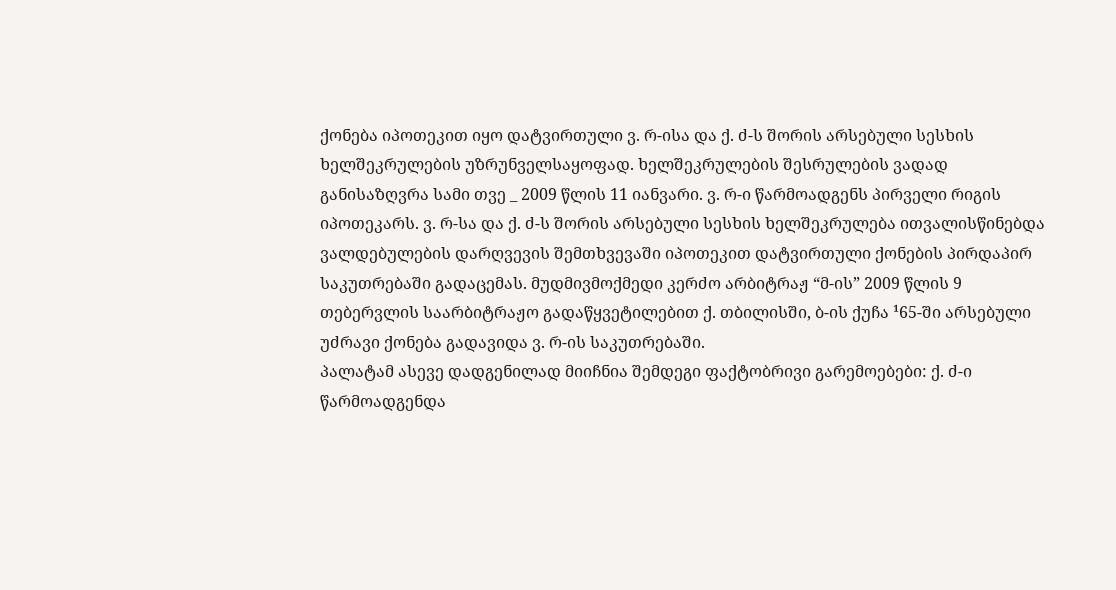ქონება იპოთეკით იყო დატვირთული ვ. რ-ისა და ქ. ძ-ს შორის არსებული სესხის ხელშეკრულების უზრუნველსაყოფად. ხელშეკრულების შესრულების ვადად განისაზღვრა სამი თვე _ 2009 წლის 11 იანვარი. ვ. რ-ი წარმოადგენს პირველი რიგის იპოთეკარს. ვ. რ-სა და ქ. ძ-ს შორის არსებული სესხის ხელშეკრულება ითვალისწინებდა ვალდებულების დარღვევის შემთხვევაში იპოთეკით დატვირთული ქონების პირდაპირ საკუთრებაში გადაცემას. მუდმივმოქმედი კერძო არბიტრაჟ “მ-ის” 2009 წლის 9 თებერვლის საარბიტრაჟო გადაწყვეტილებით ქ. თბილისში, ბ-ის ქუჩა ¹65-ში არსებული უძრავი ქონება გადავიდა ვ. რ-ის საკუთრებაში.
პალატამ ასევე დადგენილად მიიჩნია შემდეგი ფაქტობრივი გარემოებები: ქ. ძ-ი წარმოადგენდა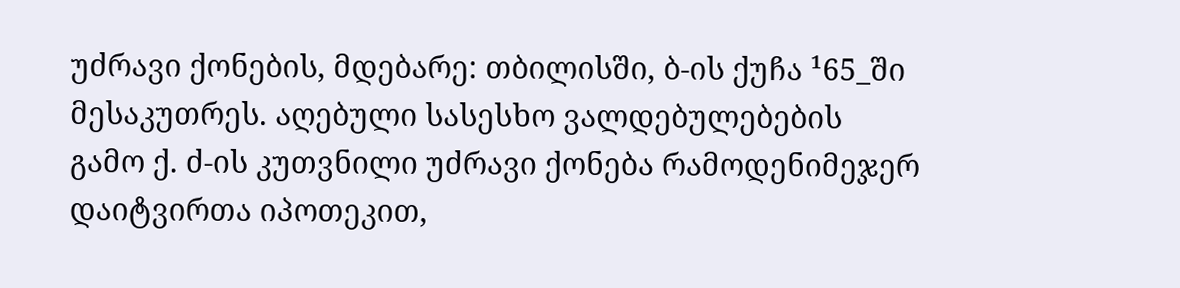უძრავი ქონების, მდებარე: თბილისში, ბ-ის ქუჩა ¹65_ში მესაკუთრეს. აღებული სასესხო ვალდებულებების გამო ქ. ძ-ის კუთვნილი უძრავი ქონება რამოდენიმეჯერ დაიტვირთა იპოთეკით,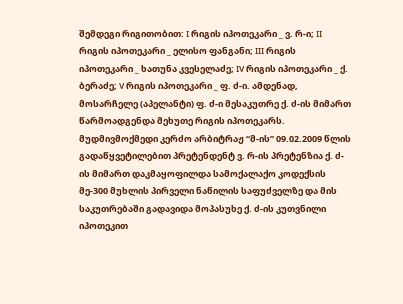შემდეგი რიგითობით: I რიგის იპოთეკარი _ ვ. რ-ი; II რიგის იპოთეკარი _ ელისო ფანგანი; III რიგის იპოთეკარი _ ხათუნა კვესელაძე; IV რიგის იპოთეკარი _ ქ. ბერაძე; V რიგის იპოთეკარი _ ფ. ძ-ი. ამდენად, მოსარჩელე (აპელანტი) ფ. ძ-ი მესაკუთრე ქ. ძ-ის მიმართ წარმოადგენდა მეხუთე რიგის იპოთეკარს. მუდმივმოქმედი კერძო არბიტრაჟ “მ-ის” 09.02.2009 წლის გადაწყვეტილებით პრეტენდენტ ვ. რ-ის პრეტენზია ქ. ძ-ის მიმართ დაკმაყოფილდა სამოქალაქო კოდექსის მე-300 მუხლის პირველი ნაწილის საფუძველზე და მის საკუთრებაში გადავიდა მოპასუხე ქ. ძ-ის კუთვნილი იპოთეკით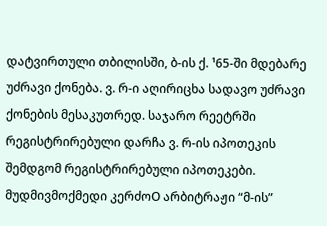დატვირთული თბილისში, ბ-ის ქ. ¹65-ში მდებარე უძრავი ქონება. ვ. რ-ი აღირიცხა სადავო უძრავი ქონების მესაკუთრედ. საჯარო რეეტრში რეგისტრირებული დარჩა ვ. რ-ის იპოთეკის შემდგომ რეგისტრირებული იპოთეკები. მუდმივმოქმედი კერძოO არბიტრაჟი “მ-ის”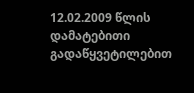12.02.2009 წლის დამატებითი გადაწყვეტილებით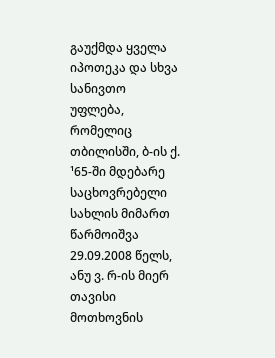გაუქმდა ყველა იპოთეკა და სხვა სანივთო უფლება, რომელიც თბილისში, ბ-ის ქ. ¹65-ში მდებარე საცხოვრებელი სახლის მიმართ წარმოიშვა 29.09.2008 წელს, ანუ ვ. რ-ის მიერ თავისი მოთხოვნის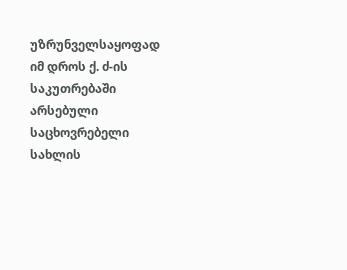უზრუნველსაყოფად იმ დროს ქ. ძ-ის საკუთრებაში არსებული საცხოვრებელი სახლის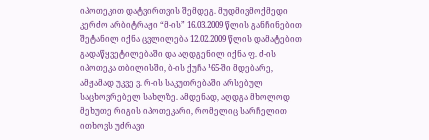იპოთეკით დატვირთვის შემდეგ. მუდმივმოქმედი კერძო არბიტრაჟი “მ-ის” 16.03.2009 წლის განჩინებით შეტანილ იქნა ცვლილება 12.02.2009 წლის დამატებით გადაწყვეტილებაში და აღდგენილ იქნა ფ. ძ-ის იპოთეკა თბილისში, ბ-ის ქუჩა ¹65-ში მდებარე, ამჟამად უკვე ვ. რ-ის საკუთრებაში არსებულ საცხოვრებელ სახლზე. ამდენად, აღდგა მხოლოდ მეხუთე რიგის იპოთეკარი, რომელიც სარჩელით ითხოვს უძრავი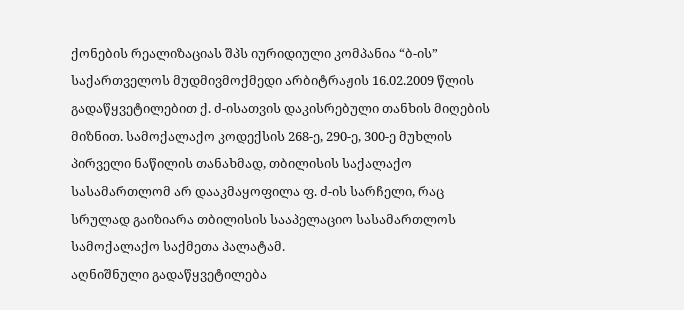ქონების რეალიზაციას შპს იურიდიული კომპანია “ბ-ის” საქართველოს მუდმივმოქმედი არბიტრაჟის 16.02.2009 წლის გადაწყვეტილებით ქ. ძ-ისათვის დაკისრებული თანხის მიღების მიზნით. სამოქალაქო კოდექსის 268-ე, 290-ე, 300-ე მუხლის პირველი ნაწილის თანახმად, თბილისის საქალაქო სასამართლომ არ დააკმაყოფილა ფ. ძ-ის სარჩელი, რაც სრულად გაიზიარა თბილისის სააპელაციო სასამართლოს სამოქალაქო საქმეთა პალატამ.
აღნიშნული გადაწყვეტილება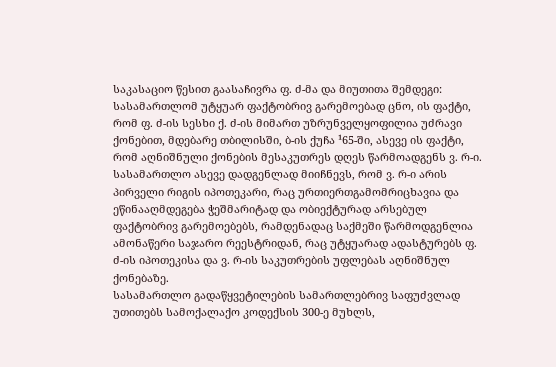საკასაციო წესით გაასაჩივრა ფ. ძ-მა და მიუთითა შემდეგი: სასამართლომ უტყუარ ფაქტობრივ გარემოებად ცნო, ის ფაქტი, რომ ფ. ძ-ის სესხი ქ. ძ-ის მიმართ უზრუნველყოფილია უძრავი ქონებით, მდებარე თბილისში, ბ-ის ქუჩა ¹65-ში, ასევე ის ფაქტი, რომ აღნიშნული ქონების მესაკუთრეს დღეს წარმოადგენს ვ. რ-ი. სასამართლო ასევე დადგენლად მიიჩნევს, რომ ვ. რ-ი არის პირველი რიგის იპოთეკარი, რაც ურთიერთგამომრიცხავია და ეწინააღმდეგება ჭეშმარიტად და ობიექტურად არსებულ ფაქტობრივ გარემოებებს, რამდენადაც საქმეში წარმოდგენლია ამონაწერი საჯარო რეესტრიდან, რაც უტყუარად ადასტურებს ფ. ძ-ის იპოთეკისა და ვ. რ-ის საკუთრების უფლებას აღნიშნულ ქონებაზე.
სასამართლო გადაწყვეტილების სამართლებრივ საფუძვლად უთითებს სამოქალაქო კოდექსის 300-ე მუხლს,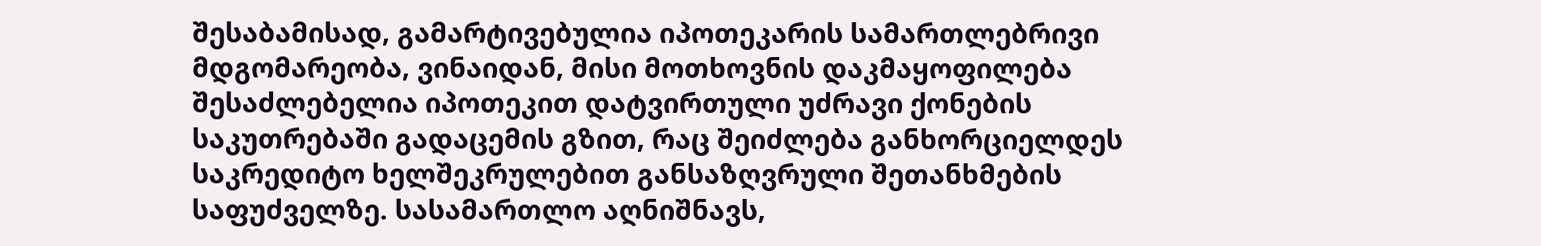შესაბამისად, გამარტივებულია იპოთეკარის სამართლებრივი მდგომარეობა, ვინაიდან, მისი მოთხოვნის დაკმაყოფილება შესაძლებელია იპოთეკით დატვირთული უძრავი ქონების საკუთრებაში გადაცემის გზით, რაც შეიძლება განხორციელდეს საკრედიტო ხელშეკრულებით განსაზღვრული შეთანხმების საფუძველზე. სასამართლო აღნიშნავს,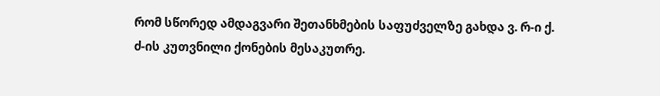რომ სწორედ ამდაგვარი შეთანხმების საფუძველზე გახდა ვ. რ-ი ქ. ძ-ის კუთვნილი ქონების მესაკუთრე.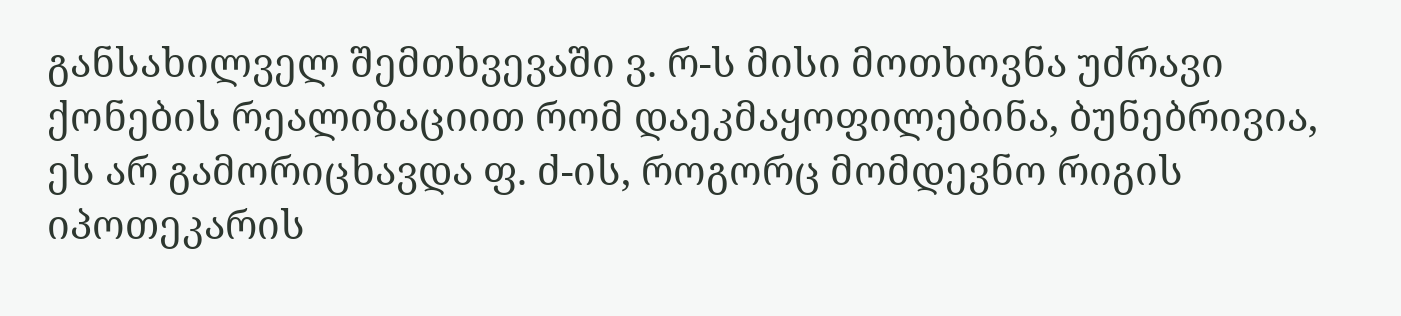განსახილველ შემთხვევაში ვ. რ-ს მისი მოთხოვნა უძრავი ქონების რეალიზაციით რომ დაეკმაყოფილებინა, ბუნებრივია, ეს არ გამორიცხავდა ფ. ძ-ის, როგორც მომდევნო რიგის იპოთეკარის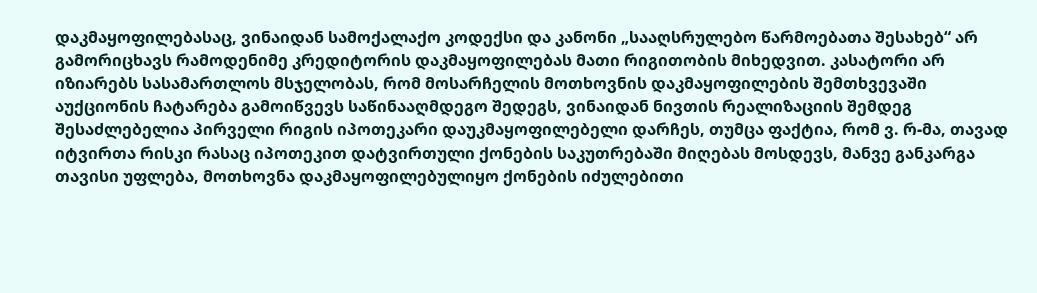დაკმაყოფილებასაც, ვინაიდან სამოქალაქო კოდექსი და კანონი „სააღსრულებო წარმოებათა შესახებ“ არ გამორიცხავს რამოდენიმე კრედიტორის დაკმაყოფილებას მათი რიგითობის მიხედვით. კასატორი არ იზიარებს სასამართლოს მსჯელობას, რომ მოსარჩელის მოთხოვნის დაკმაყოფილების შემთხვევაში აუქციონის ჩატარება გამოიწვევს საწინააღმდეგო შედეგს, ვინაიდან ნივთის რეალიზაციის შემდეგ შესაძლებელია პირველი რიგის იპოთეკარი დაუკმაყოფილებელი დარჩეს, თუმცა ფაქტია, რომ ვ. რ-მა, თავად იტვირთა რისკი რასაც იპოთეკით დატვირთული ქონების საკუთრებაში მიღებას მოსდევს, მანვე განკარგა თავისი უფლება, მოთხოვნა დაკმაყოფილებულიყო ქონების იძულებითი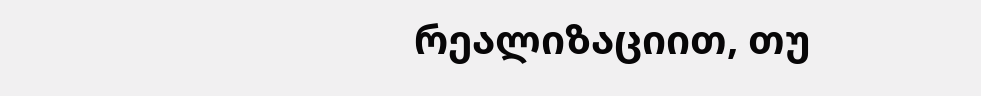რეალიზაციით, თუ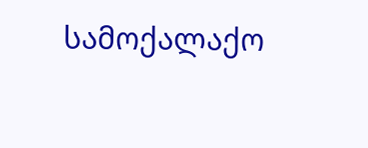სამოქალაქო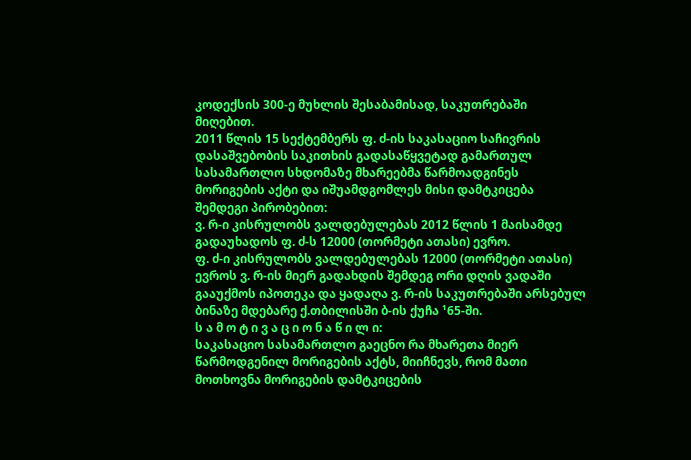კოდექსის 300-ე მუხლის შესაბამისად, საკუთრებაში მიღებით.
2011 წლის 15 სექტემბერს ფ. ძ-ის საკასაციო საჩივრის დასაშვებობის საკითხის გადასაწყვეტად გამართულ სასამართლო სხდომაზე მხარეებმა წარმოადგინეს მორიგების აქტი და იშუამდგომლეს მისი დამტკიცება შემდეგი პირობებით:
ვ. რ-ი კისრულობს ვალდებულებას 2012 წლის 1 მაისამდე გადაუხადოს ფ. ძ-ს 12000 (თორმეტი ათასი) ევრო.
ფ. ძ-ი კისრულობს ვალდებულებას 12000 (თორმეტი ათასი) ევროს ვ. რ-ის მიერ გადახდის შემდეგ ორი დღის ვადაში გააუქმოს იპოთეკა და ყადაღა ვ. რ-ის საკუთრებაში არსებულ ბინაზე მდებარე ქ.თბილისში ბ-ის ქუჩა ¹65-ში.
ს ა მ ო ტ ი ვ ა ც ი ო ნ ა წ ი ლ ი:
საკასაციო სასამართლო გაეცნო რა მხარეთა მიერ წარმოდგენილ მორიგების აქტს, მიიჩნევს, რომ მათი მოთხოვნა მორიგების დამტკიცების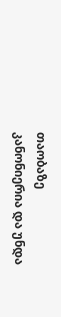თაობაზე კანონიერია და უნდა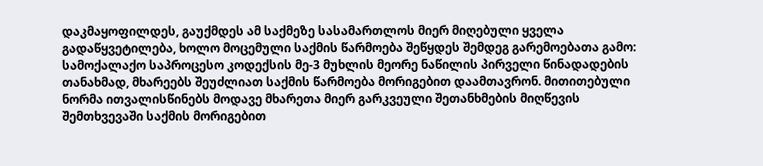დაკმაყოფილდეს, გაუქმდეს ამ საქმეზე სასამართლოს მიერ მიღებული ყველა გადაწყვეტილება, ხოლო მოცემული საქმის წარმოება შეწყდეს შემდეგ გარემოებათა გამო:
სამოქალაქო საპროცესო კოდექსის მე-3 მუხლის მეორე ნაწილის პირველი წინადადების თანახმად, მხარეებს შეუძლიათ საქმის წარმოება მორიგებით დაამთავრონ. მითითებული ნორმა ითვალისწინებს მოდავე მხარეთა მიერ გარკვეული შეთანხმების მიღწევის შემთხვევაში საქმის მორიგებით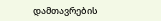დამთავრების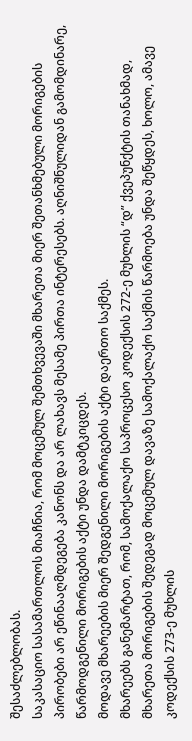შესაძლებლობას.
საკასაციო სასამართლოს მიაჩნია, რომ მოცემულ შემთხვევაში მხარეთა მიერ შეთანხმებული მორიგების პირობები არ ეწინააღმდეგება კანონს და არ ლახავს მესამე პირთა ინტერესებს. აღნიშნულიდან გამომდინარე, წარმოდგენილი მორიგების აქტი უნდა დამტკიცდეს.
მოდავე მხარეების მიერ შედგენილი მორიგების აქტი დაერთო საქმეს.
მხარეებს განემარტათ, რომ, სამოქალაქო საპროცესო კოდექსის 272-ე მუხლის “დ” ქვეპუნქტის თანახმად, მხარეთა მორიგების შედეგად მოცემულ დავაზე სამოქალაქო საქმის წარმოება უნდა შეწყდეს, ხოლო, ამავე კოდექსის 273-ე მუხლის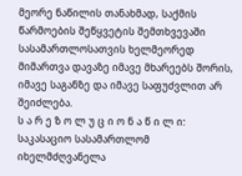მეორე ნაწილის თანახმად, საქმის წარმოების შეწყვეტის შემთხვევაში სასამართლოსათვის ხელმეორედ მიმართვა დავაზე იმავე მხარეებს შორის, იმავე საგანზე და იმავე საფუძვლით არ შეიძლება.
ს ა რ ე ზ ო ლ უ ც ი ო ნ ა წ ი ლ ი:
საკასაციო სასამართლომ იხელმძღვანელა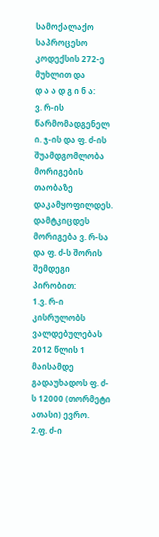სამოქალაქო საპროცესო კოდექსის 272-ე მუხლით და
დ ა ა დ გ ი ნ ა:
ვ. რ-ის წარმომადგენელ ი. ჯ-ის და ფ. ძ-ის შუამდგომლობა მორიგების თაობაზე დაკამყოფილდეს.
დამტკიცდეს მორიგება ვ. რ-სა და ფ. ძ-ს შორის შემდეგი პირობით:
1.ვ. რ-ი კისრულობს ვალდებულებას 2012 წლის 1 მაისამდე გადაუხადოს ფ. ძ-ს 12000 (თორმეტი ათასი) ევრო.
2.ფ. ძ-ი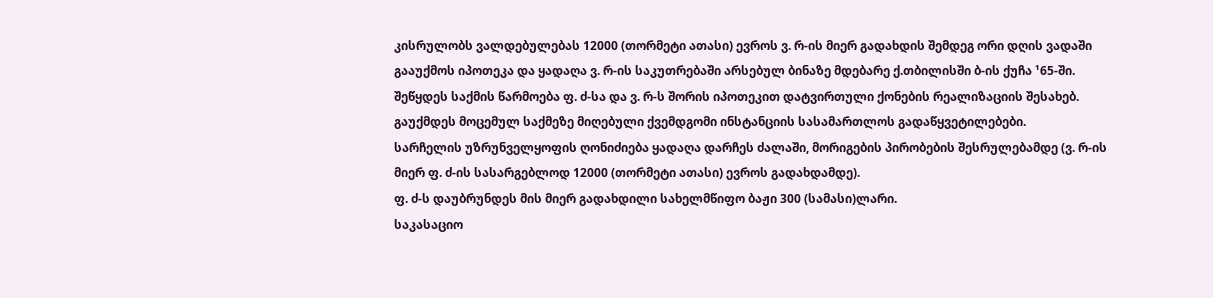კისრულობს ვალდებულებას 12000 (თორმეტი ათასი) ევროს ვ. რ-ის მიერ გადახდის შემდეგ ორი დღის ვადაში გააუქმოს იპოთეკა და ყადაღა ვ. რ-ის საკუთრებაში არსებულ ბინაზე მდებარე ქ.თბილისში ბ-ის ქუჩა ¹65-ში.
შეწყდეს საქმის წარმოება ფ. ძ-სა და ვ. რ-ს შორის იპოთეკით დატვირთული ქონების რეალიზაციის შესახებ.
გაუქმდეს მოცემულ საქმეზე მიღებული ქვემდგომი ინსტანციის სასამართლოს გადაწყვეტილებები.
სარჩელის უზრუნველყოფის ღონიძიება ყადაღა დარჩეს ძალაში, მორიგების პირობების შესრულებამდე (ვ. რ-ის მიერ ფ. ძ-ის სასარგებლოდ 12000 (თორმეტი ათასი) ევროს გადახდამდე).
ფ. ძ-ს დაუბრუნდეს მის მიერ გადახდილი სახელმწიფო ბაჟი 300 (სამასი)ლარი.
საკასაციო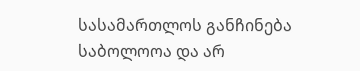სასამართლოს განჩინება საბოლოოა და არ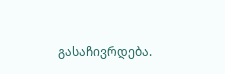გასაჩივრდება.